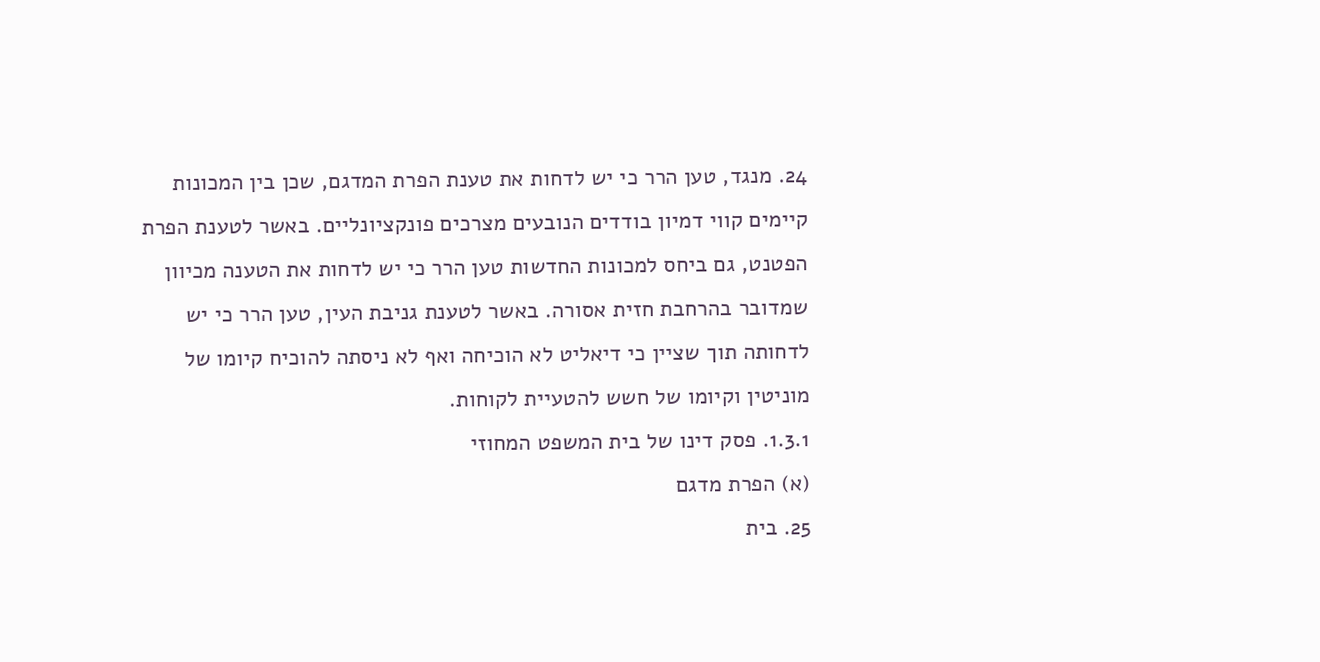24. מנגד, טען הרר כי יש לדחות את טענת הפרת המדגם, שכן בין המכונות קיימים קווי דמיון בודדים הנובעים מצרכים פונקציונליים. באשר לטענת הפרת הפטנט, גם ביחס למכונות החדשות טען הרר כי יש לדחות את הטענה מכיוון שמדובר בהרחבת חזית אסורה. באשר לטענת גניבת העין, טען הרר כי יש לדחותה תוך שציין כי דיאליט לא הוכיחה ואף לא ניסתה להוכיח קיומו של מוניטין וקיומו של חשש להטעיית לקוחות.
1.3.1. פסק דינו של בית המשפט המחוזי
(א) הפרת מדגם
25. בית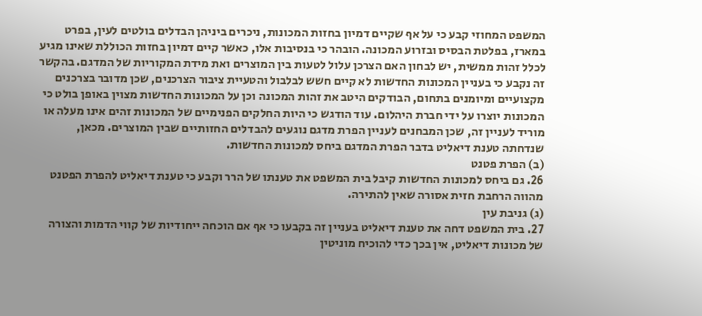המשפט המחוזי קבע כי על אף שקיים דמיון בחזות המכונות, ניכרים ביניהן הבדלים בולטים לעין, בפרט במארז, בפלטת הבסיס ובזרוע המכונה. הובהר כי בנסיבות אלו, כאשר קיים דמיון בחזות הכוללת שאינו מגיע לכלל זהות ממשית, יש לבחון האם הצרכן עלול לטעות בין המוצרים ואת מידת המקוריות של המדגם. בהקשר זה נקבע כי בעניין המכונות החדשות לא קיים חשש לבלבול והטעיית ציבור הצרכנים, שכן מדובר בצרכנים מקצועיים ומיומנים בתחום, הבודקים היטב את זהות המכונה וכן על המכונות החדשות מצוין באופן בולט כי המכונות יוצרו על ידי חברת היהלום. עוד הודגש כי היות החלקים הפנימיים של המכונות זהים אינו מעלה או מוריד לעניין זה, שכן המבחנים לעניין הפרת מדגם נוגעים להבדלים החזותיים שבין המוצרים. מכאן, שנדחתה טענת דיאליט בדבר הפרת המדגם ביחס למכונות החדשות.
(ב) הפרת פטנט
26. גם ביחס למכונות החדשות קיבל בית המשפט את טענתו של הרר וקבע כי טענת דיאליט להפרת הפטנט מהווה הרחבת חזית אסורה שאין להתירה.
(ג) גניבת עין
27. בית המשפט דחה את טענת דיאליט בעניין זה בקבעו כי אף אם הוכחה ייחודיות של קווי הדמות והצורה של מכונות דיאליט, אין בכך כדי להוכיח מוניטין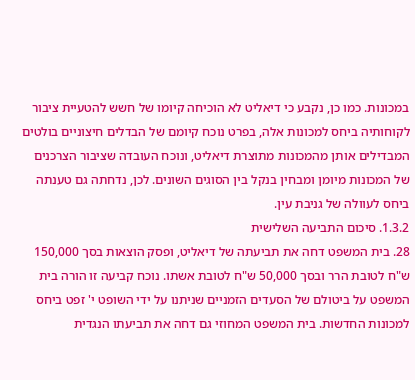במכונות. כמו כן, נקבע כי דיאליט לא הוכיחה קיומו של חשש להטעיית ציבור לקוחותיה ביחס למכונות אלה, בפרט נוכח קיומם של הבדלים חיצוניים בולטים המבדילים אותן מהמכונות מתוצרת דיאליט, ונוכח העובדה שציבור הצרכנים של המכונות מיומן ומבחין בנקל בין הסוגים השונים. לכן, נדחתה גם טענתה ביחס לעוולה של גניבת עין.
1.3.2. סיכום התביעה השלישית
28. בית המשפט דחה את תביעתה של דיאליט, ופסק הוצאות בסך 150,000 ש"ח לטובת הרר ובסך 50,000 ש"ח לטובת אשתו. נוכח קביעה זו הורה בית המשפט על ביטולם של הסעדים הזמניים שניתנו על ידי השופט י' זפט ביחס למכונות החדשות. בית המשפט המחוזי גם דחה את תביעתו הנגדית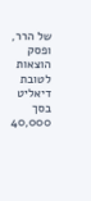של הרר, ופסק הוצאות לטובת דיאליט בסך 40,000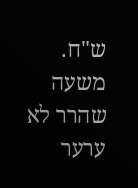ש"ח. משעה שהרר לא ערער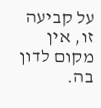על קביעה זו, אין מקום לדון בה.